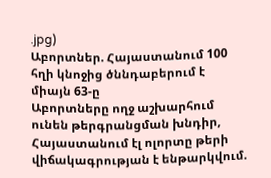.jpg)
Աբորտներ. Հայաստանում 100 հղի կնոջից ծննդաբերում է միայն 63-ը
Աբորտները ողջ աշխարհում ունեն թերգրանցման խնդիր, Հայաստանում էլ ոլորտը թերի վիճակագրության է ենթարկվում.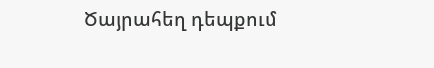Ծայրահեղ դեպքում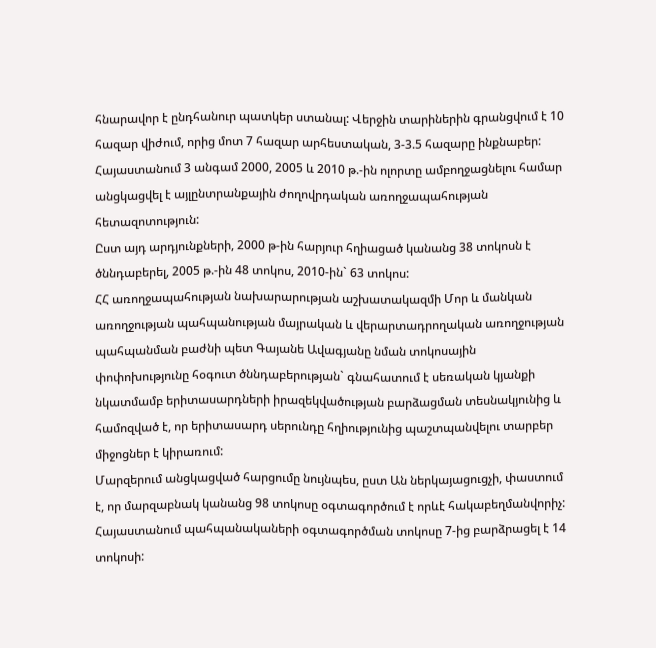հնարավոր է ընդհանուր պատկեր ստանալ: Վերջին տարիներին գրանցվում է 10 հազար վիժում, որից մոտ 7 հազար արհեստական, 3-3.5 հազարը ինքնաբեր:
Հայաստանում 3 անգամ 2000, 2005 և 2010 թ.-ին ոլորտը ամբողջացնելու համար անցկացվել է այլընտրանքային ժողովրդական առողջապահության հետազոտություն:
Ըստ այդ արդյունքների, 2000 թ-ին հարյուր հղիացած կանանց 38 տոկոսն է ծննդաբերել, 2005 թ.-ին 48 տոկոս, 2010-ին` 63 տոկոս:
ՀՀ առողջապահության նախարարության աշխատակազմի Մոր և մանկան առողջության պահպանության մայրական և վերարտադրողական առողջության պահպանման բաժնի պետ Գայանե Ավագյանը նման տոկոսային փոփոխությունը հօգուտ ծննդաբերության` գնահատում է սեռական կյանքի նկատմամբ երիտասարդների իրազեկվածության բարձացման տեսնակյունից և համոզված է, որ երիտասարդ սերունդը հղիությունից պաշտպանվելու տարբեր միջոցներ է կիրառում:
Մարզերում անցկացված հարցումը նույնպես, ըստ Ան ներկայացուցչի, փաստում է, որ մարզաբնակ կանանց 98 տոկոսը օգտագործում է որևէ հակաբեղմանվորիչ:
Հայաստանում պահպանակաների օգտագործման տոկոսը 7-ից բարձրացել է 14 տոկոսի: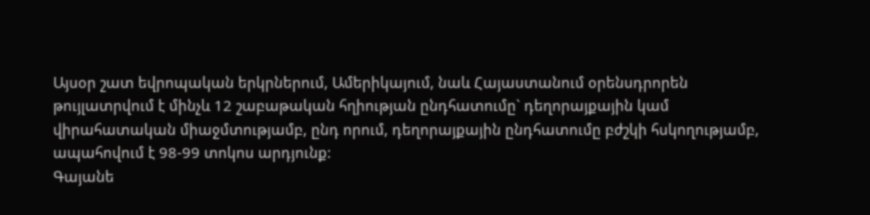Այսօր շատ եվրոպական երկրներում, Ամերիկայում, նաև Հայաստանում օրենսդրորեն թույլատրվում է մինչև 12 շաբաթական հղիության ընդհատումը` դեղորայքային կամ վիրահատական միաջմտությամբ, ընդ որում, դեղորայքային ընդհատումը բժշկի հսկողությամբ, ապահովում է 98-99 տոկոս արդյունք:
Գայանե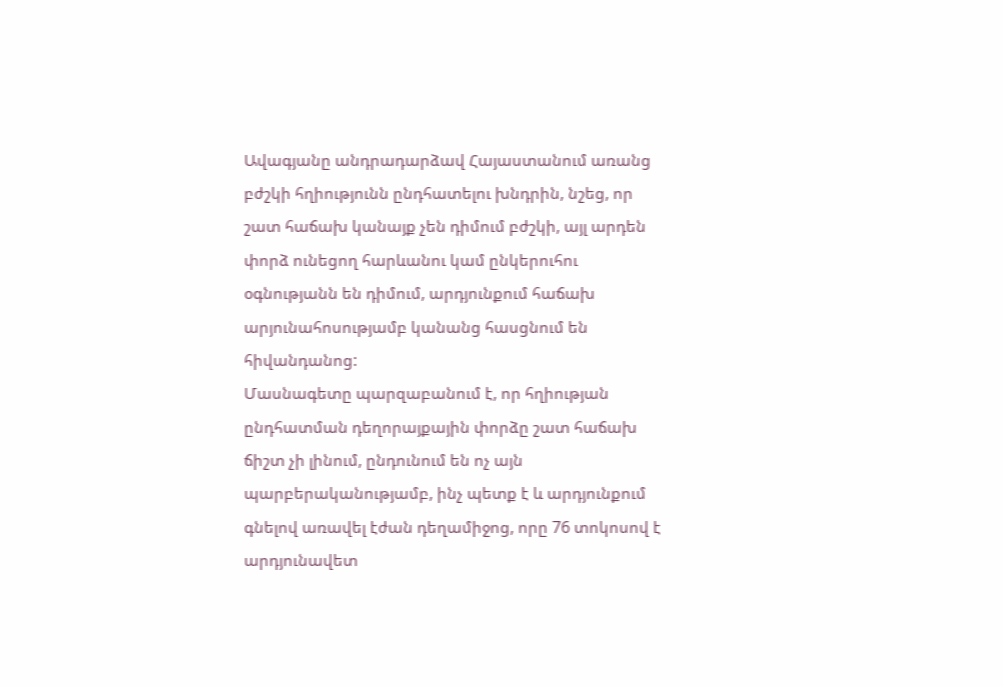Ավագյանը անդրադարձավ Հայաստանում առանց բժշկի հղիությունն ընդհատելու խնդրին, նշեց, որ շատ հաճախ կանայք չեն դիմում բժշկի, այլ արդեն փորձ ունեցող հարևանու կամ ընկերուհու օգնությանն են դիմում, արդյունքում հաճախ արյունահոսությամբ կանանց հասցնում են հիվանդանոց:
Մասնագետը պարզաբանում է, որ հղիության ընդհատման դեղորայքային փորձը շատ հաճախ ճիշտ չի լինում, ընդունում են ոչ այն պարբերականությամբ, ինչ պետք է և արդյունքում գնելով առավել էժան դեղամիջոց, որը 76 տոկոսով է արդյունավետ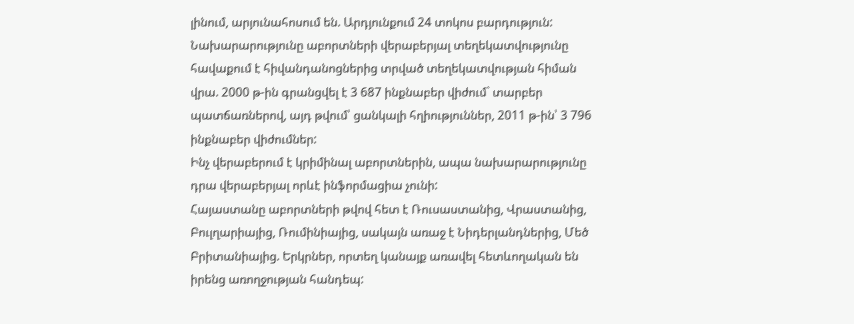լինում, արյունահոսում են. Արդյունքում 24 տոկոս բարդություն:
Նախարարությունը աբորտների վերաբերյալ տեղեկատվությունը հավաքում է հիվանդանոցներից տրված տեղեկատվության հիման վրա. 2000 թ-ին գրանցվել է 3 687 ինքնաբեր վիժում` տարբեր պատճառներով, այդ թվում՝ ցանկալի հղիություններ, 2011 թ-ին՝ 3 796 ինքնաբեր վիժումներ:
Ինչ վերաբերում է կրիմինալ աբորտներին, ապա նախարարությունը դրա վերաբերյալ որևէ ինֆորմացիա չունի:
Հայաստանը աբորտների թվով հետ է Ռուսաստանից, Վրաստանից, Բուլղարիայից, Ռումինիայից, սակայն առաջ է Նիդերլանդներից, Մեծ Բրիտանիայից. Երկրներ, որտեղ կանայք առավել հետևողական են իրենց առողջության հանդեպ: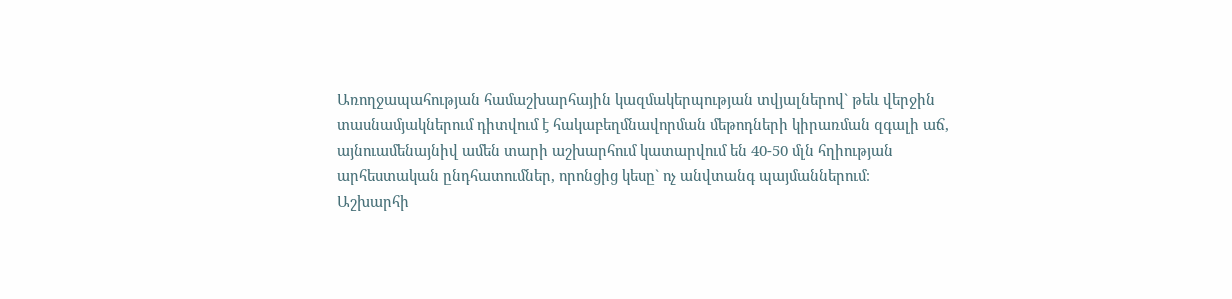Առողջապահության համաշխարհային կազմակերպության տվյալներով` թեև վերջին տասնամյակներում դիտվում է հակաբեղմնավորման մեթոդների կիրառման զգալի աճ, այնուամենայնիվ ամեն տարի աշխարհում կատարվում են 40-50 մլն հղիության արհեստական ընդհատումներ, որոնցից կեսը` ոչ անվտանգ պայմաններում։
Աշխարհի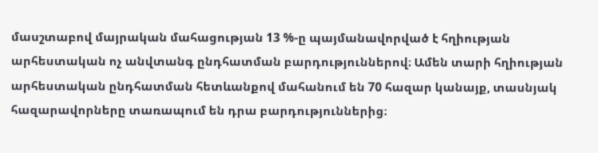մասշտաբով մայրական մահացության 13 %-ը պայմանավորված է հղիության արհեստական ոչ անվտանգ ընդհատման բարդություններով։ Ամեն տարի հղիության արհեստական ընդհատման հետևանքով մահանում են 70 հազար կանայք, տասնյակ հազարավորները տառապում են դրա բարդություններից։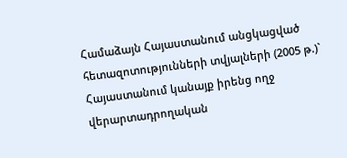Համաձայն Հայաստանում անցկացված հետազոտությունների տվյալների (2005 թ.)` Հայաստանում կանայք իրենց ողջ վերարտադրողական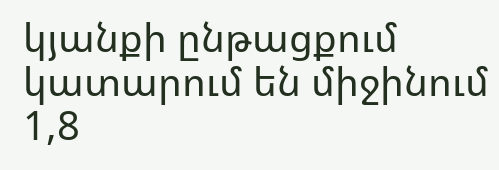կյանքի ընթացքում կատարում են միջինում 1,8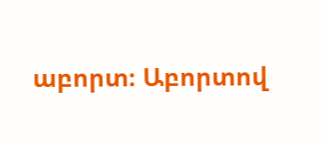աբորտ։ Աբորտով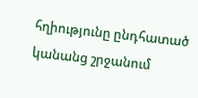հղիությունը ընդհատած կանանց շրջանում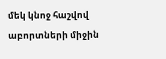մեկ կնոջ հաշվով աբորտների միջին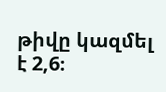թիվը կազմել է 2,6։